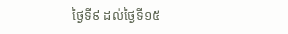ថ្ងៃទី៩ ដល់ថ្ងៃទី១៥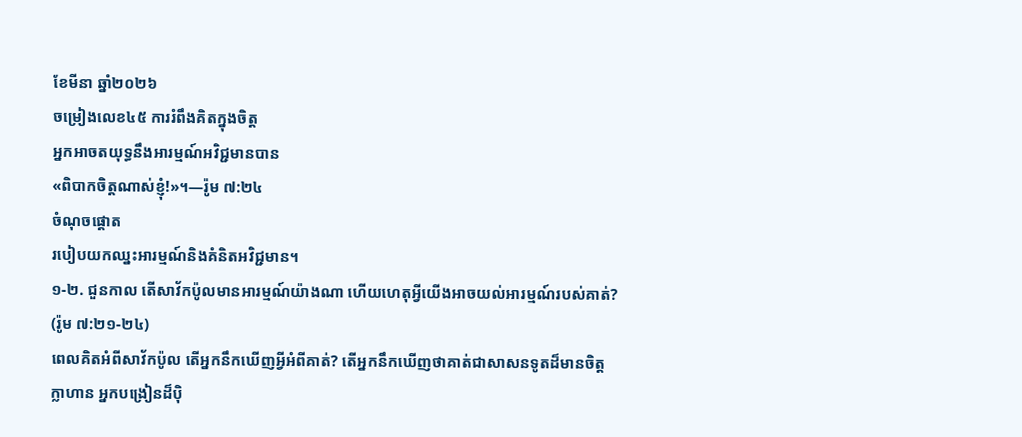ខែមីនា ឆ្នាំ២០២៦
ចម្រៀងលេខ៤៥ ការរំពឹងគិតក្នុងចិត្ត
អ្នកអាចតយុទ្ធនឹងអារម្មណ៍អវិជ្ជមានបាន
«ពិបាកចិត្តណាស់ខ្ញុំ!»។—រ៉ូម ៧:២៤
ចំណុចផ្ដោត
របៀបយកឈ្នះអារម្មណ៍និងគំនិតអវិជ្ជមាន។
១-២. ជួនកាល តើសាវ័កប៉ូលមានអារម្មណ៍យ៉ាងណា ហើយហេតុអ្វីយើងអាចយល់អារម្មណ៍របស់គាត់? (រ៉ូម ៧:២១-២៤)
ពេលគិតអំពីសាវ័កប៉ូល តើអ្នកនឹកឃើញអ្វីអំពីគាត់? តើអ្នកនឹកឃើញថាគាត់ជាសាសនទូតដ៏មានចិត្តក្លាហាន អ្នកបង្រៀនដ៏ប៉ិ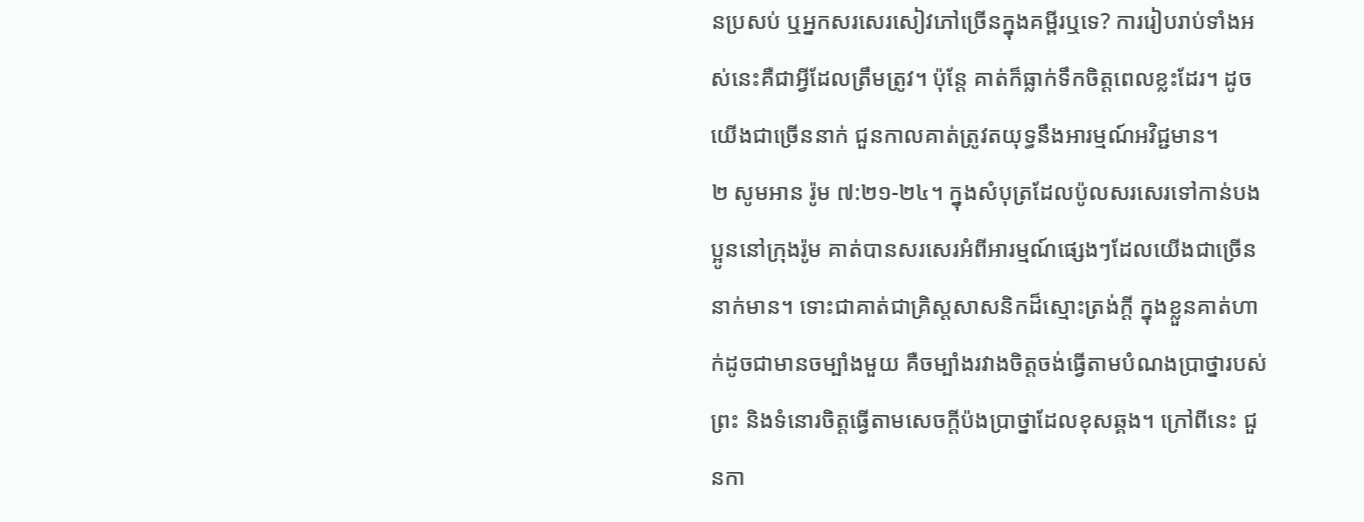នប្រសប់ ឬអ្នកសរសេរសៀវភៅច្រើនក្នុងគម្ពីរឬទេ? ការរៀបរាប់ទាំងអស់នេះគឺជាអ្វីដែលត្រឹមត្រូវ។ ប៉ុន្តែ គាត់ក៏ធ្លាក់ទឹកចិត្តពេលខ្លះដែរ។ ដូចយើងជាច្រើននាក់ ជួនកាលគាត់ត្រូវតយុទ្ធនឹងអារម្មណ៍អវិជ្ជមាន។
២ សូមអាន រ៉ូម ៧:២១-២៤។ ក្នុងសំបុត្រដែលប៉ូលសរសេរទៅកាន់បងប្អូននៅក្រុងរ៉ូម គាត់បានសរសេរអំពីអារម្មណ៍ផ្សេងៗដែលយើងជាច្រើននាក់មាន។ ទោះជាគាត់ជាគ្រិស្តសាសនិកដ៏ស្មោះត្រង់ក្ដី ក្នុងខ្លួនគាត់ហាក់ដូចជាមានចម្បាំងមួយ គឺចម្បាំងរវាងចិត្តចង់ធ្វើតាមបំណងប្រាថ្នារបស់ព្រះ និងទំនោរចិត្តធ្វើតាមសេចក្ដីប៉ងប្រាថ្នាដែលខុសឆ្គង។ ក្រៅពីនេះ ជួនកា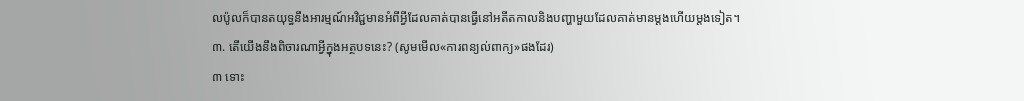លប៉ូលក៏បានតយុទ្ធនឹងអារម្មណ៍អវិជ្ជមានអំពីអ្វីដែលគាត់បានធ្វើនៅអតីតកាលនិងបញ្ហាមួយដែលគាត់មានម្ដងហើយម្ដងទៀត។
៣. តើយើងនឹងពិចារណាអ្វីក្នុងអត្ថបទនេះ? (សូមមើល«ការពន្យល់ពាក្យ»ផងដែរ)
៣ ទោះ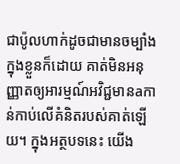ជាប៉ូលហាក់ដូចជាមានចម្បាំងក្នុងខ្លួនក៏ដោយ គាត់មិនអនុញ្ញាតឲ្យអារម្មណ៍អវិជ្ជមានaកាន់កាប់លើគំនិតរបស់គាត់ឡើយ។ ក្នុងអត្ថបទនេះ យើង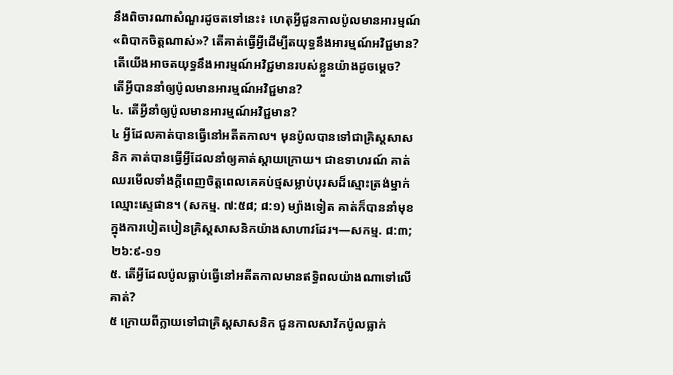នឹងពិចារណាសំណួរដូចតទៅនេះ៖ ហេតុអ្វីជួនកាលប៉ូលមានអារម្មណ៍«ពិបាកចិត្តណាស់»? តើគាត់ធ្វើអ្វីដើម្បីតយុទ្ធនឹងអារម្មណ៍អវិជ្ជមាន? តើយើងអាចតយុទ្ធនឹងអារម្មណ៍អវិជ្ជមានរបស់ខ្លួនយ៉ាងដូចម្ដេច?
តើអ្វីបាននាំឲ្យប៉ូលមានអារម្មណ៍អវិជ្ជមាន?
៤. តើអ្វីនាំឲ្យប៉ូលមានអារម្មណ៍អវិជ្ជមាន?
៤ អ្វីដែលគាត់បានធ្វើនៅអតីតកាល។ មុនប៉ូលបានទៅជាគ្រិស្តសាសនិក គាត់បានធ្វើអ្វីដែលនាំឲ្យគាត់ស្ដាយក្រោយ។ ជាឧទាហរណ៍ គាត់ឈរមើលទាំងក្ដីពេញចិត្តពេលគេគប់ថ្មសម្លាប់បុរសដ៏ស្មោះត្រង់ម្នាក់ឈ្មោះស្ទេផាន។ (សកម្ម. ៧:៥៨; ៨:១) ម្យ៉ាងទៀត គាត់ក៏បាននាំមុខក្នុងការបៀតបៀនគ្រិស្តសាសនិកយ៉ាងសាហាវដែរ។—សកម្ម. ៨:៣; ២៦:៩-១១
៥. តើអ្វីដែលប៉ូលធ្លាប់ធ្វើនៅអតីតកាលមានឥទ្ធិពលយ៉ាងណាទៅលើគាត់?
៥ ក្រោយពីក្លាយទៅជាគ្រិស្តសាសនិក ជួនកាលសាវ័កប៉ូលធ្លាក់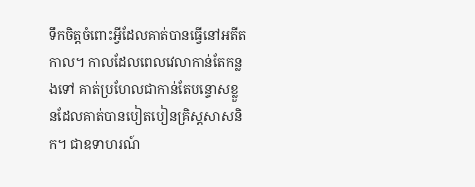ទឹកចិត្តចំពោះអ្វីដែលគាត់បានធ្វើនៅអតីតកាល។ កាលដែលពេលវេលាកាន់តែកន្លងទៅ គាត់ប្រហែលជាកាន់តែបន្ទោសខ្លួនដែលគាត់បានបៀតបៀនគ្រិស្តសាសនិក។ ជាឧទាហរណ៍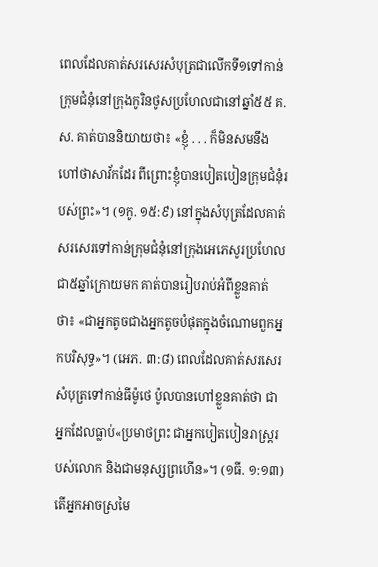ពេលដែលគាត់សរសេរសំបុត្រជាលើកទី១ទៅកាន់ក្រុមជំនុំនៅក្រុងកូរិនថូសប្រហែលជានៅឆ្នាំ៥៥ គ.ស. គាត់បាននិយាយថា៖ «ខ្ញុំ . . . ក៏មិនសមនឹងហៅថាសាវ័កដែរ ពីព្រោះខ្ញុំបានបៀតបៀនក្រុមជំនុំរបស់ព្រះ»។ (១កូ. ១៥:៩) នៅក្នុងសំបុត្រដែលគាត់សរសេរទៅកាន់ក្រុមជំនុំនៅក្រុងអេភេសូរប្រហែលជា៥ឆ្នាំក្រោយមក គាត់បានរៀបរាប់អំពីខ្លួនគាត់ថា៖ «ជាអ្នកតូចជាងអ្នកតូចបំផុតក្នុងចំណោមពួកអ្នកបរិសុទ្ធ»។ (អេភ. ៣:៨) ពេលដែលគាត់សរសេរសំបុត្រទៅកាន់ធីម៉ូថេ ប៉ូលបានហៅខ្លួនគាត់ថា ជាអ្នកដែលធ្លាប់«ប្រមាថព្រះ ជាអ្នកបៀតបៀនរាស្ត្ររបស់លោក និងជាមនុស្សព្រហើន»។ (១ធី. ១:១៣) តើអ្នកអាចស្រមៃ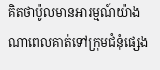គិតថាប៉ូលមានអារម្មណ៍យ៉ាងណាពេលគាត់ទៅក្រុមជំនុំផ្សេង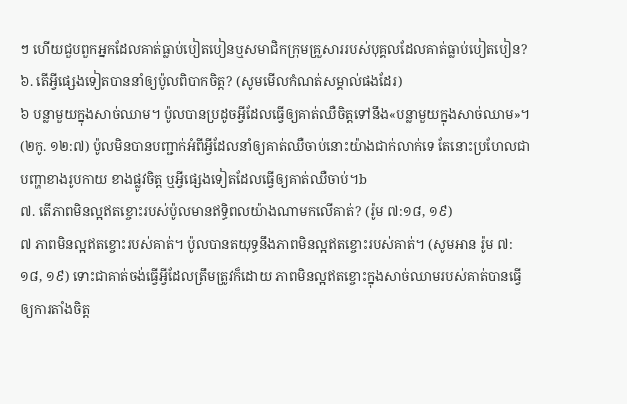ៗ ហើយជួបពួកអ្នកដែលគាត់ធ្លាប់បៀតបៀនឬសមាជិកក្រុមគ្រួសាររបស់បុគ្គលដែលគាត់ធ្លាប់បៀតបៀន?
៦. តើអ្វីផ្សេងទៀតបាននាំឲ្យប៉ូលពិបាកចិត្ត? (សូមមើលកំណត់សម្គាល់ផងដែរ)
៦ បន្លាមួយក្នុងសាច់ឈាម។ ប៉ូលបានប្រដូចអ្វីដែលធ្វើឲ្យគាត់ឈឺចិត្តទៅនឹង«បន្លាមួយក្នុងសាច់ឈាម»។ (២កូ. ១២:៧) ប៉ូលមិនបានបញ្ជាក់អំពីអ្វីដែលនាំឲ្យគាត់ឈឺចាប់នោះយ៉ាងជាក់លាក់ទេ តែនោះប្រហែលជាបញ្ហាខាងរូបកាយ ខាងផ្លូវចិត្ត ឬអ្វីផ្សេងទៀតដែលធ្វើឲ្យគាត់ឈឺចាប់។b
៧. តើភាពមិនល្អឥតខ្ចោះរបស់ប៉ូលមានឥទ្ធិពលយ៉ាងណាមកលើគាត់? (រ៉ូម ៧:១៨, ១៩)
៧ ភាពមិនល្អឥតខ្ចោះរបស់គាត់។ ប៉ូលបានតយុទ្ធនឹងភាពមិនល្អឥតខ្ចោះរបស់គាត់។ (សូមអាន រ៉ូម ៧:១៨, ១៩) ទោះជាគាត់ចង់ធ្វើអ្វីដែលត្រឹមត្រូវក៏ដោយ ភាពមិនល្អឥតខ្ចោះក្នុងសាច់ឈាមរបស់គាត់បានធ្វើឲ្យការតាំងចិត្ត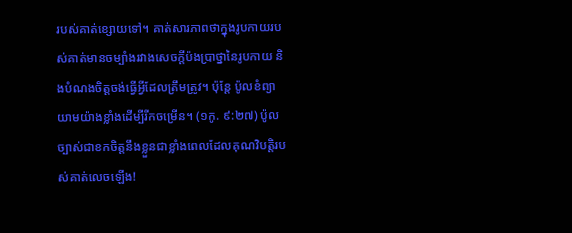របស់គាត់ខ្សោយទៅ។ គាត់សារភាពថាក្នុងរូបកាយរបស់គាត់មានចម្បាំងរវាងសេចក្ដីប៉ងប្រាថ្នានៃរូបកាយ និងបំណងចិត្តចង់ធ្វើអ្វីដែលត្រឹមត្រូវ។ ប៉ុន្តែ ប៉ូលខំព្យាយាមយ៉ាងខ្លាំងដើម្បីរីកចម្រើន។ (១កូ. ៩:២៧) ប៉ូលច្បាស់ជាខកចិត្តនឹងខ្លួនជាខ្លាំងពេលដែលគុណវិបត្តិរបស់គាត់លេចឡើង!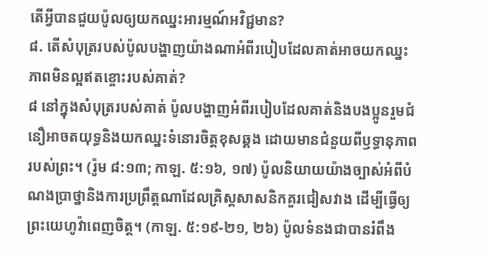តើអ្វីបានជួយប៉ូលឲ្យយកឈ្នះអារម្មណ៍អវិជ្ជមាន?
៨. តើសំបុត្ររបស់ប៉ូលបង្ហាញយ៉ាងណាអំពីរបៀបដែលគាត់អាចយកឈ្នះភាពមិនល្អឥតខ្ចោះរបស់គាត់?
៨ នៅក្នុងសំបុត្ររបស់គាត់ ប៉ូលបង្ហាញអំពីរបៀបដែលគាត់និងបងប្អូនរួមជំនឿអាចតយុទ្ធនិងយកឈ្នះទំនោរចិត្តខុសឆ្គង ដោយមានជំនួយពីឫទ្ធានុភាពរបស់ព្រះ។ (រ៉ូម ៨:១៣; កាឡ. ៥:១៦, ១៧) ប៉ូលនិយាយយ៉ាងច្បាស់អំពីបំណងប្រាថ្នានិងការប្រព្រឹត្តណាដែលគ្រិស្តសាសនិកគួរជៀសវាង ដើម្បីធ្វើឲ្យព្រះយេហូវ៉ាពេញចិត្ត។ (កាឡ. ៥:១៩-២១, ២៦) ប៉ូលទំនងជាបានរំពឹង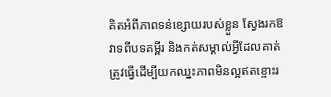គិតអំពីភាពទន់ខ្សោយរបស់ខ្លួន ស្វែងរកឱវាទពីបទគម្ពីរ និងកត់សម្គាល់អ្វីដែលគាត់ត្រូវធ្វើដើម្បីយកឈ្នះភាពមិនល្អឥតខ្ចោះរ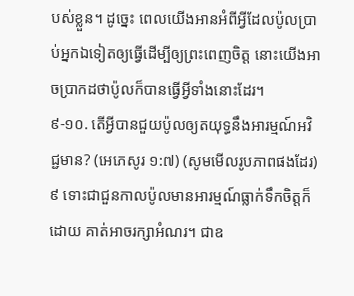បស់ខ្លួន។ ដូច្នេះ ពេលយើងអានអំពីអ្វីដែលប៉ូលប្រាប់អ្នកឯទៀតឲ្យធ្វើដើម្បីឲ្យព្រះពេញចិត្ត នោះយើងអាចប្រាកដថាប៉ូលក៏បានធ្វើអ្វីទាំងនោះដែរ។
៩-១០. តើអ្វីបានជួយប៉ូលឲ្យតយុទ្ធនឹងអារម្មណ៍អវិជ្ជមាន? (អេភេសូរ ១:៧) (សូមមើលរូបភាពផងដែរ)
៩ ទោះជាជួនកាលប៉ូលមានអារម្មណ៍ធ្លាក់ទឹកចិត្តក៏ដោយ គាត់អាចរក្សាអំណរ។ ជាឧ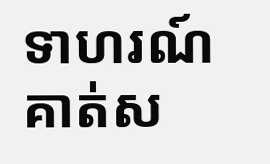ទាហរណ៍ គាត់ស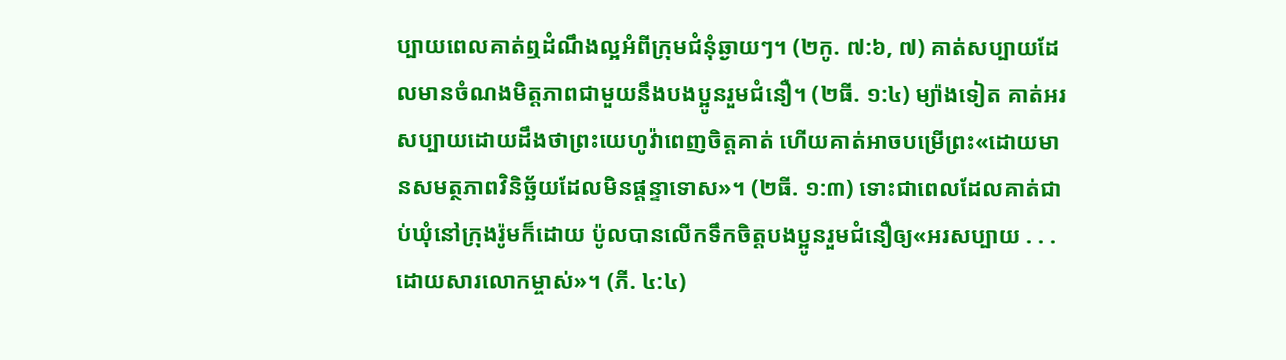ប្បាយពេលគាត់ឮដំណឹងល្អអំពីក្រុមជំនុំឆ្ងាយៗ។ (២កូ. ៧:៦, ៧) គាត់សប្បាយដែលមានចំណងមិត្តភាពជាមួយនឹងបងប្អូនរួមជំនឿ។ (២ធី. ១:៤) ម្យ៉ាងទៀត គាត់អរសប្បាយដោយដឹងថាព្រះយេហូវ៉ាពេញចិត្តគាត់ ហើយគាត់អាចបម្រើព្រះ«ដោយមានសមត្ថភាពវិនិច្ឆ័យដែលមិនផ្ដន្ទាទោស»។ (២ធី. ១:៣) ទោះជាពេលដែលគាត់ជាប់ឃុំនៅក្រុងរ៉ូមក៏ដោយ ប៉ូលបានលើកទឹកចិត្តបងប្អូនរួមជំនឿឲ្យ«អរសប្បាយ . . . ដោយសារលោកម្ចាស់»។ (ភី. ៤:៤)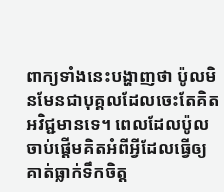ពាក្យទាំងនេះបង្ហាញថា ប៉ូលមិនមែនជាបុគ្គលដែលចេះតែគិតអវិជ្ជមានទេ។ ពេលដែលប៉ូលចាប់ផ្ដើមគិតអំពីអ្វីដែលធ្វើឲ្យគាត់ធ្លាក់ទឹកចិត្ត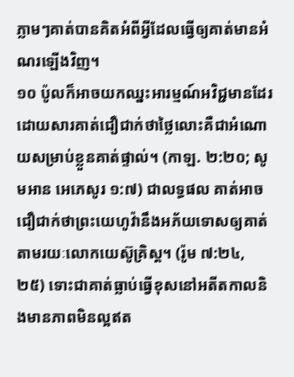ភ្លាមៗគាត់បានគិតអំពីអ្វីដែលធ្វើឲ្យគាត់មានអំណរឡើងវិញ។
១០ ប៉ូលក៏អាចយកឈ្នះអារម្មណ៍អវិជ្ជមានដែរ ដោយសារគាត់ជឿជាក់ថាថ្លៃលោះគឺជាអំណោយសម្រាប់ខ្លួនគាត់ផ្ទាល់។ (កាឡ. ២:២០; សូមអាន អេភេសូរ ១:៧) ជាលទ្ធផល គាត់អាចជឿជាក់ថាព្រះយេហូវ៉ានឹងអភ័យទោសឲ្យគាត់តាមរយៈលោកយេស៊ូគ្រិស្ត។ (រ៉ូម ៧:២៤, ២៥) ទោះជាគាត់ធ្លាប់ធ្វើខុសនៅអតីតកាលនិងមានភាពមិនល្អឥត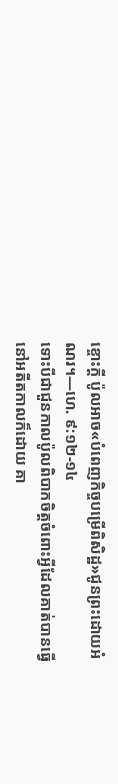ខ្ចោះក្ដី ប៉ូលអាច«បំពេញកិច្ចបម្រើពិសិដ្ឋ»ជូនព្រះដោយអំណរ។—ហេ. ៩:១២-១៤
ទោះបីជាជួនកាលប៉ូលពិបាកចិត្តចំពោះអ្វីដែលគាត់បានធ្វើនៅអតីតកាលក៏ដោយ គា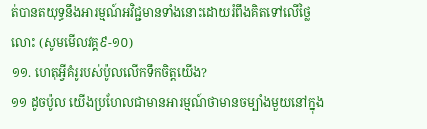ត់បានតយុទ្ធនឹងអារម្មណ៍អវិជ្ជមានទាំងនោះដោយរំពឹងគិតទៅលើថ្លៃលោះ (សូមមើលវគ្គ៩-១០)
១១. ហេតុអ្វីគំរូរបស់ប៉ូលលើកទឹកចិត្តយើង?
១១ ដូចប៉ូល យើងប្រហែលជាមានអារម្មណ៍ថាមានចម្បាំងមួយនៅក្នុង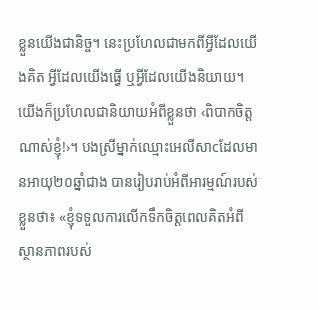ខ្លួនយើងជានិច្ច។ នេះប្រហែលជាមកពីអ្វីដែលយើងគិត អ្វីដែលយើងធ្វើ ឬអ្វីដែលយើងនិយាយ។ យើងក៏ប្រហែលជានិយាយអំពីខ្លួនថា ‹ពិបាកចិត្តណាស់ខ្ញុំ!›។ បងស្រីម្នាក់ឈ្មោះអេលីសាcដែលមានអាយុ២០ឆ្នាំជាង បានរៀបរាប់អំពីអារម្មណ៍របស់ខ្លួនថា៖ «ខ្ញុំទទួលការលើកទឹកចិត្តពេលគិតអំពីស្ថានភាពរបស់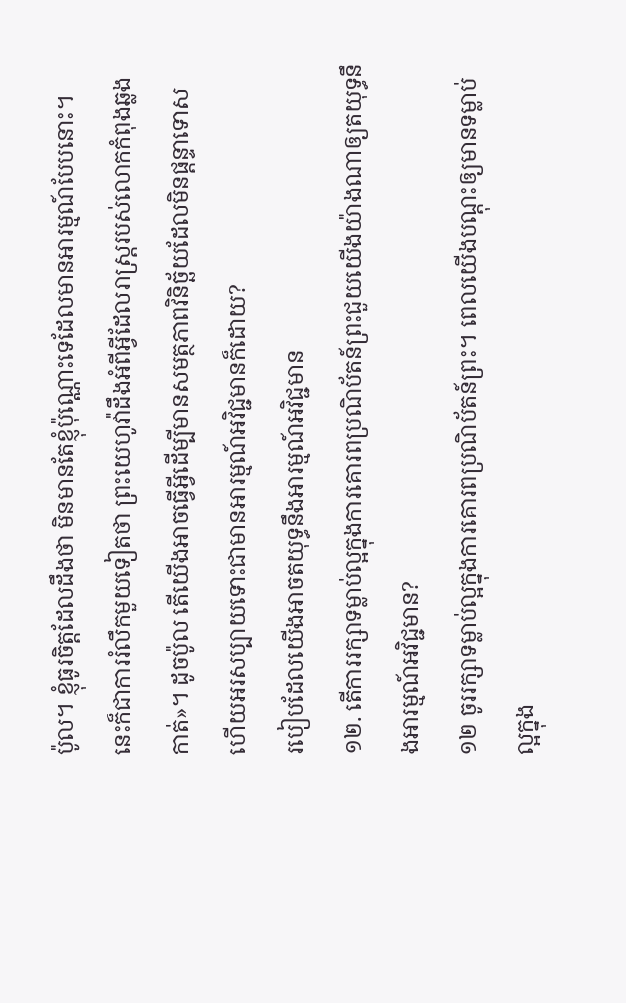ប៉ូល។ ខ្ញុំធូរចិត្តដែលដឹងថា មិនមានតែខ្ញុំប៉ុណ្ណោះទេដែលមានអារម្មណ៍បែបនោះ។ នេះក៏ជាការរំលឹកមួយទៀតថា ព្រះយេហូវ៉ាដឹងអំពីអ្វីដែលរាស្ត្ររបស់លោកកំពុងឆ្លងកាត់»។ ដូចប៉ូល តើយើងអាចធ្វើអ្វីដើម្បីមានសមត្ថភាពវិនិច្ឆ័យដែលមិនផ្ដន្ទាទោស ហើយអរសប្បាយទោះជាមានអារម្មណ៍អវិជ្ជមានក៏ដោយ?
របៀបដែលយើងអាចតយុទ្ធនឹងអារម្មណ៍អវិជ្ជមាន
១២. តើការរក្សាទម្លាប់ល្អក្នុងការគោរពប្រណិប័តន៍ព្រះជួយយើងយ៉ាងណាឲ្យតយុទ្ធនឹងអារម្មណ៍អវិជ្ជមាន?
១២ ចូររក្សាទម្លាប់ល្អក្នុងការគោរពប្រណិប័តន៍ព្រះ។ ពេលយើងបណ្ដុះឲ្យមានទម្លាប់ល្អក្នុង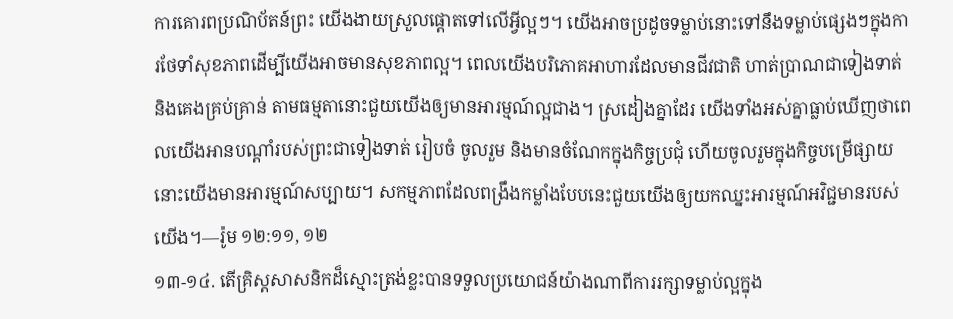ការគោរពប្រណិប័តន៍ព្រះ យើងងាយស្រួលផ្ដោតទៅលើអ្វីល្អៗ។ យើងអាចប្រដូចទម្លាប់នោះទៅនឹងទម្លាប់ផ្សេងៗក្នុងការថែទាំសុខភាពដើម្បីយើងអាចមានសុខភាពល្អ។ ពេលយើងបរិភោគអាហារដែលមានជីវជាតិ ហាត់ប្រាណជាទៀងទាត់ និងគេងគ្រប់គ្រាន់ តាមធម្មតានោះជួយយើងឲ្យមានអារម្មណ៍ល្អជាង។ ស្រដៀងគ្នាដែរ យើងទាំងអស់គ្នាធ្លាប់ឃើញថាពេលយើងអានបណ្ដាំរបស់ព្រះជាទៀងទាត់ រៀបចំ ចូលរួម និងមានចំណែកក្នុងកិច្ចប្រជុំ ហើយចូលរួមក្នុងកិច្ចបម្រើផ្សាយ នោះយើងមានអារម្មណ៍សប្បាយ។ សកម្មភាពដែលពង្រឹងកម្លាំងបែបនេះជួយយើងឲ្យយកឈ្នះអារម្មណ៍អវិជ្ជមានរបស់យើង។—រ៉ូម ១២:១១, ១២
១៣-១៤. តើគ្រិស្តសាសនិកដ៏ស្មោះត្រង់ខ្លះបានទទួលប្រយោជន៍យ៉ាងណាពីការរក្សាទម្លាប់ល្អក្នុង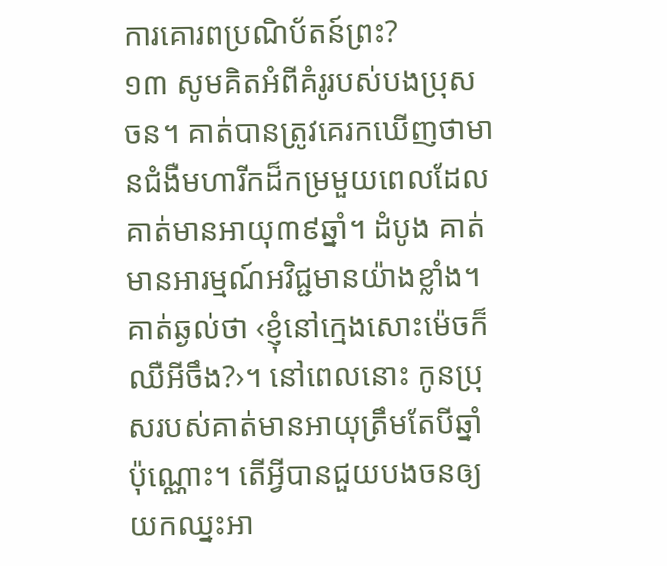ការគោរពប្រណិប័តន៍ព្រះ?
១៣ សូមគិតអំពីគំរូរបស់បងប្រុសចន។ គាត់បានត្រូវគេរកឃើញថាមានជំងឺមហារីកដ៏កម្រមួយពេលដែលគាត់មានអាយុ៣៩ឆ្នាំ។ ដំបូង គាត់មានអារម្មណ៍អវិជ្ជមានយ៉ាងខ្លាំង។ គាត់ឆ្ងល់ថា ‹ខ្ញុំនៅក្មេងសោះម៉េចក៏ឈឺអីចឹង?›។ នៅពេលនោះ កូនប្រុសរបស់គាត់មានអាយុត្រឹមតែបីឆ្នាំប៉ុណ្ណោះ។ តើអ្វីបានជួយបងចនឲ្យយកឈ្នះអា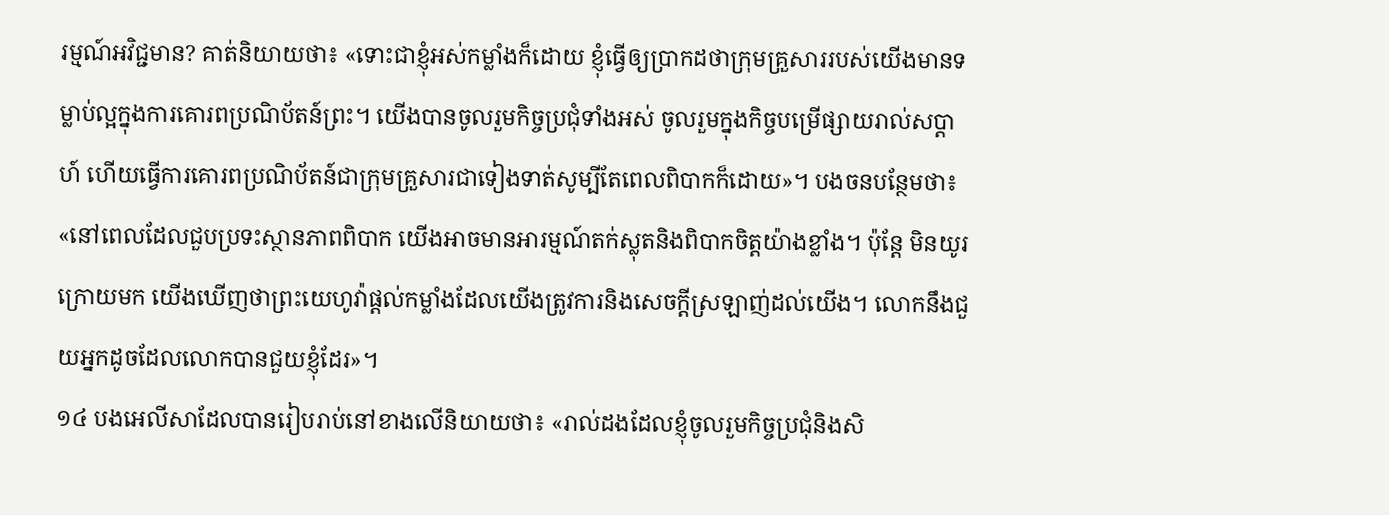រម្មណ៍អវិជ្ជមាន? គាត់និយាយថា៖ «ទោះជាខ្ញុំអស់កម្លាំងក៏ដោយ ខ្ញុំធ្វើឲ្យប្រាកដថាក្រុមគ្រួសាររបស់យើងមានទម្លាប់ល្អក្នុងការគោរពប្រណិប័តន៍ព្រះ។ យើងបានចូលរួមកិច្ចប្រជុំទាំងអស់ ចូលរួមក្នុងកិច្ចបម្រើផ្សាយរាល់សប្ដាហ៍ ហើយធ្វើការគោរពប្រណិប័តន៍ជាក្រុមគ្រួសារជាទៀងទាត់សូម្បីតែពេលពិបាកក៏ដោយ»។ បងចនបន្ថែមថា៖ «នៅពេលដែលជួបប្រទះស្ថានភាពពិបាក យើងអាចមានអារម្មណ៍តក់ស្លុតនិងពិបាកចិត្តយ៉ាងខ្លាំង។ ប៉ុន្តែ មិនយូរក្រោយមក យើងឃើញថាព្រះយេហូវ៉ាផ្ដល់កម្លាំងដែលយើងត្រូវការនិងសេចក្ដីស្រឡាញ់ដល់យើង។ លោកនឹងជួយអ្នកដូចដែលលោកបានជួយខ្ញុំដែរ»។
១៤ បងអេលីសាដែលបានរៀបរាប់នៅខាងលើនិយាយថា៖ «រាល់ដងដែលខ្ញុំចូលរួមកិច្ចប្រជុំនិងសិ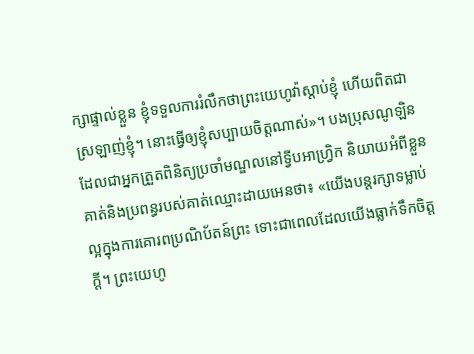ក្សាផ្ទាល់ខ្លួន ខ្ញុំទទួលការរំលឹកថាព្រះយេហូវ៉ាស្ដាប់ខ្ញុំ ហើយពិតជាស្រឡាញ់ខ្ញុំ។ នោះធ្វើឲ្យខ្ញុំសប្បាយចិត្តណាស់»។ បងប្រុសណូឡិនដែលជាអ្នកត្រួតពិនិត្យប្រចាំមណ្ឌលនៅទ្វីបអាហ្វ្រិក និយាយអំពីខ្លួនគាត់និងប្រពន្ធរបស់គាត់ឈ្មោះដាយអេនថា៖ «យើងបន្តរក្សាទម្លាប់ល្អក្នុងការគោរពប្រណិប័តន៍ព្រះ ទោះជាពេលដែលយើងធ្លាក់ទឹកចិត្តក្ដី។ ព្រះយេហូ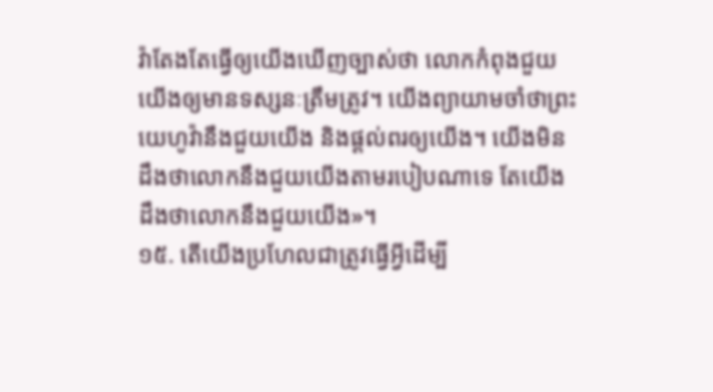វ៉ាតែងតែធ្វើឲ្យយើងឃើញច្បាស់ថា លោកកំពុងជួយយើងឲ្យមានទស្សនៈត្រឹមត្រូវ។ យើងព្យាយាមចាំថាព្រះយេហូវ៉ានឹងជួយយើង និងផ្ដល់ពរឲ្យយើង។ យើងមិនដឹងថាលោកនឹងជួយយើងតាមរបៀបណាទេ តែយើងដឹងថាលោកនឹងជួយយើង»។
១៥. តើយើងប្រហែលជាត្រូវធ្វើអ្វីដើម្បី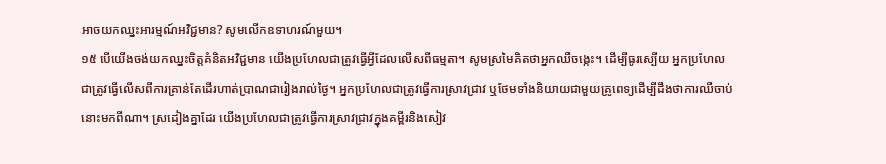អាចយកឈ្នះអារម្មណ៍អវិជ្ជមាន? សូមលើកឧទាហរណ៍មួយ។
១៥ បើយើងចង់យកឈ្នះចិត្តគំនិតអវិជ្ជមាន យើងប្រហែលជាត្រូវធ្វើអ្វីដែលលើសពីធម្មតា។ សូមស្រមៃគិតថាអ្នកឈឺចង្កេះ។ ដើម្បីធូរស្បើយ អ្នកប្រហែលជាត្រូវធ្វើលើសពីការគ្រាន់តែដើរហាត់ប្រាណជារៀងរាល់ថ្ងៃ។ អ្នកប្រហែលជាត្រូវធ្វើការស្រាវជ្រាវ ឬថែមទាំងនិយាយជាមួយគ្រូពេទ្យដើម្បីដឹងថាការឈឺចាប់នោះមកពីណា។ ស្រដៀងគ្នាដែរ យើងប្រហែលជាត្រូវធ្វើការស្រាវជ្រាវក្នុងគម្ពីរនិងសៀវ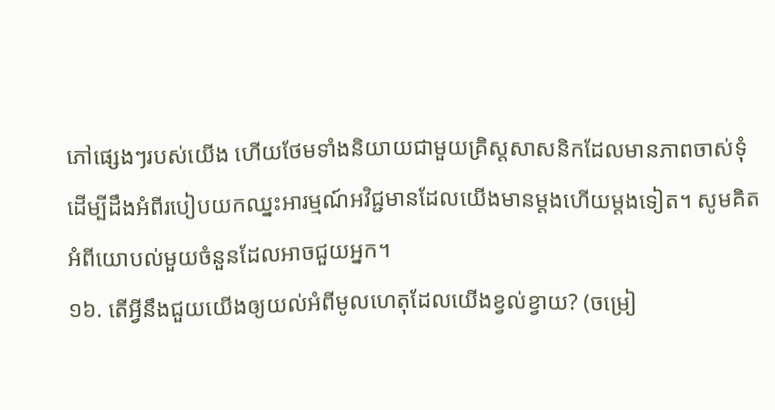ភៅផ្សេងៗរបស់យើង ហើយថែមទាំងនិយាយជាមួយគ្រិស្តសាសនិកដែលមានភាពចាស់ទុំ ដើម្បីដឹងអំពីរបៀបយកឈ្នះអារម្មណ៍អវិជ្ជមានដែលយើងមានម្ដងហើយម្ដងទៀត។ សូមគិតអំពីយោបល់មួយចំនួនដែលអាចជួយអ្នក។
១៦. តើអ្វីនឹងជួយយើងឲ្យយល់អំពីមូលហេតុដែលយើងខ្វល់ខ្វាយ? (ចម្រៀ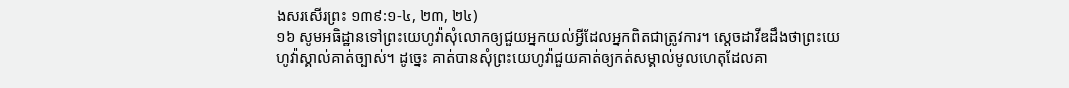ងសរសើរព្រះ ១៣៩:១-៤, ២៣, ២៤)
១៦ សូមអធិដ្ឋានទៅព្រះយេហូវ៉ាសុំលោកឲ្យជួយអ្នកយល់អ្វីដែលអ្នកពិតជាត្រូវការ។ ស្ដេចដាវីឌដឹងថាព្រះយេហូវ៉ាស្គាល់គាត់ច្បាស់។ ដូច្នេះ គាត់បានសុំព្រះយេហូវ៉ាជួយគាត់ឲ្យកត់សម្គាល់មូលហេតុដែលគា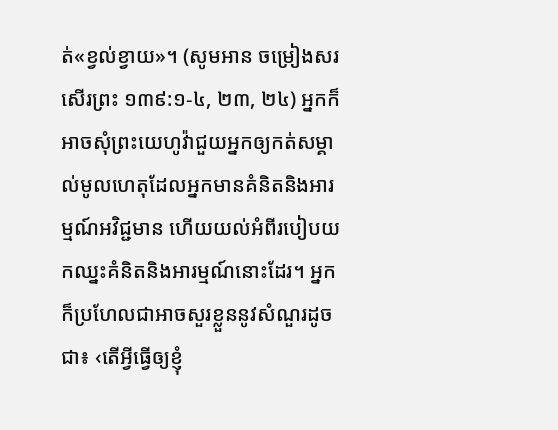ត់«ខ្វល់ខ្វាយ»។ (សូមអាន ចម្រៀងសរសើរព្រះ ១៣៩:១-៤, ២៣, ២៤) អ្នកក៏អាចសុំព្រះយេហូវ៉ាជួយអ្នកឲ្យកត់សម្គាល់មូលហេតុដែលអ្នកមានគំនិតនិងអារម្មណ៍អវិជ្ជមាន ហើយយល់អំពីរបៀបយកឈ្នះគំនិតនិងអារម្មណ៍នោះដែរ។ អ្នកក៏ប្រហែលជាអាចសួរខ្លួននូវសំណួរដូចជា៖ ‹តើអ្វីធ្វើឲ្យខ្ញុំ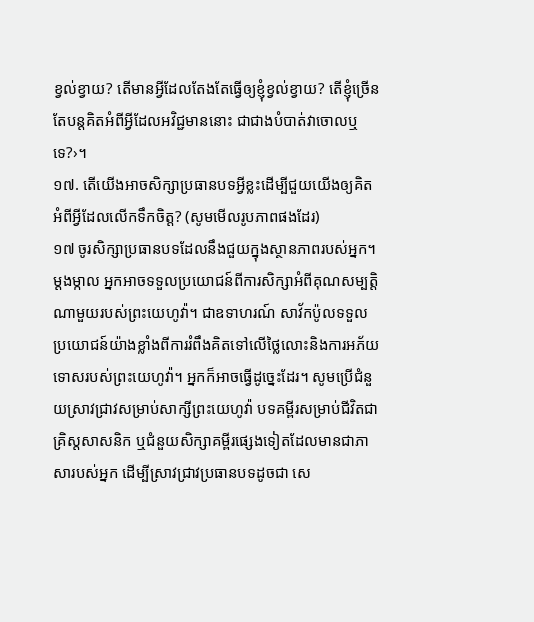ខ្វល់ខ្វាយ? តើមានអ្វីដែលតែងតែធ្វើឲ្យខ្ញុំខ្វល់ខ្វាយ? តើខ្ញុំច្រើនតែបន្តគិតអំពីអ្វីដែលអវិជ្ជមាននោះ ជាជាងបំបាត់វាចោលឬទេ?›។
១៧. តើយើងអាចសិក្សាប្រធានបទអ្វីខ្លះដើម្បីជួយយើងឲ្យគិតអំពីអ្វីដែលលើកទឹកចិត្ត? (សូមមើលរូបភាពផងដែរ)
១៧ ចូរសិក្សាប្រធានបទដែលនឹងជួយក្នុងស្ថានភាពរបស់អ្នក។ ម្ដងម្កាល អ្នកអាចទទួលប្រយោជន៍ពីការសិក្សាអំពីគុណសម្បត្តិណាមួយរបស់ព្រះយេហូវ៉ា។ ជាឧទាហរណ៍ សាវ័កប៉ូលទទួលប្រយោជន៍យ៉ាងខ្លាំងពីការរំពឹងគិតទៅលើថ្លៃលោះនិងការអភ័យទោសរបស់ព្រះយេហូវ៉ា។ អ្នកក៏អាចធ្វើដូច្នេះដែរ។ សូមប្រើជំនួយស្រាវជ្រាវសម្រាប់សាក្សីព្រះយេហូវ៉ា បទគម្ពីរសម្រាប់ជីវិតជាគ្រិស្តសាសនិក ឬជំនួយសិក្សាគម្ពីរផ្សេងទៀតដែលមានជាភាសារបស់អ្នក ដើម្បីស្រាវជ្រាវប្រធានបទដូចជា សេ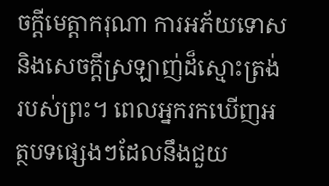ចក្ដីមេត្តាករុណា ការអភ័យទោស និងសេចក្ដីស្រឡាញ់ដ៏ស្មោះត្រង់របស់ព្រះ។ ពេលអ្នករកឃើញអត្ថបទផ្សេងៗដែលនឹងជួយ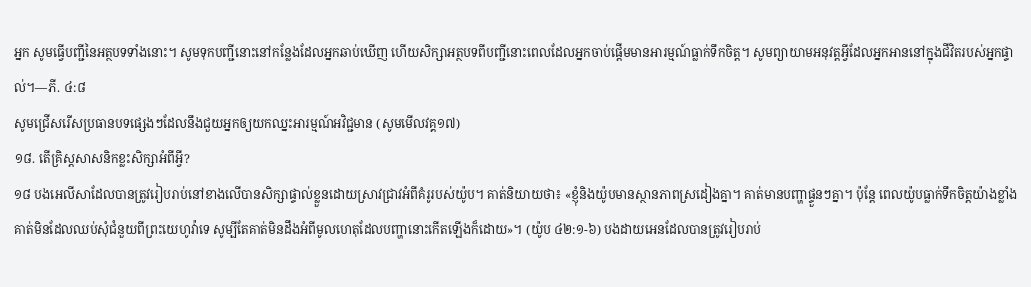អ្នក សូមធ្វើបញ្ជីនៃអត្ថបទទាំងនោះ។ សូមទុកបញ្ជីនោះនៅកន្លែងដែលអ្នកឆាប់ឃើញ ហើយសិក្សាអត្ថបទពីបញ្ជីនោះពេលដែលអ្នកចាប់ផ្ដើមមានអារម្មណ៍ធ្លាក់ទឹកចិត្ត។ សូមព្យាយាមអនុវត្តអ្វីដែលអ្នកអាននៅក្នុងជីវិតរបស់អ្នកផ្ទាល់។—ភី. ៤:៨
សូមជ្រើសរើសប្រធានបទផ្សេងៗដែលនឹងជួយអ្នកឲ្យយកឈ្នះអារម្មណ៍អវិជ្ជមាន (សូមមើលវគ្គ១៧)
១៨. តើគ្រិស្តសាសនិកខ្លះសិក្សាអំពីអ្វី?
១៨ បងអេលីសាដែលបានត្រូវរៀបរាប់នៅខាងលើបានសិក្សាផ្ទាល់ខ្លួនដោយស្រាវជ្រាវអំពីគំរូរបស់យ៉ូប។ គាត់និយាយថា៖ «ខ្ញុំនិងយ៉ូបមានស្ថានភាពស្រដៀងគ្នា។ គាត់មានបញ្ហាផ្ទួនៗគ្នា។ ប៉ុន្តែ ពេលយ៉ូបធ្លាក់ទឹកចិត្តយ៉ាងខ្លាំង គាត់មិនដែលឈប់សុំជំនួយពីព្រះយេហូវ៉ាទេ សូម្បីតែគាត់មិនដឹងអំពីមូលហេតុដែលបញ្ហានោះកើតឡើងក៏ដោយ»។ (យ៉ូប ៤២:១-៦) បងដាយអេនដែលបានត្រូវរៀបរាប់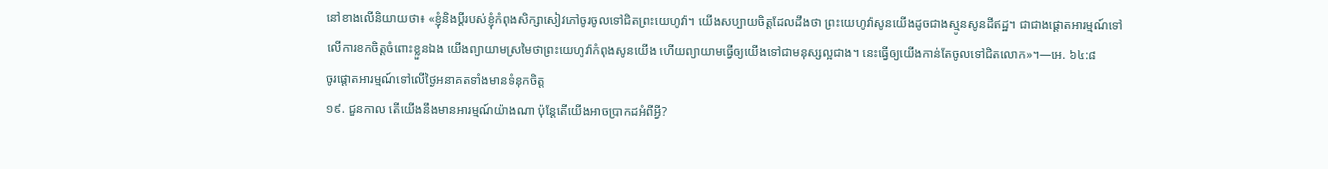នៅខាងលើនិយាយថា៖ «ខ្ញុំនិងប្ដីរបស់ខ្ញុំកំពុងសិក្សាសៀវភៅចូរចូលទៅជិតព្រះយេហូវ៉ា។ យើងសប្បាយចិត្តដែលដឹងថា ព្រះយេហូវ៉ាសូនយើងដូចជាងស្មូនសូនដីឥដ្ឋ។ ជាជាងផ្ដោតអារម្មណ៍ទៅលើការខកចិត្តចំពោះខ្លួនឯង យើងព្យាយាមស្រមៃថាព្រះយេហូវ៉ាកំពុងសូនយើង ហើយព្យាយាមធ្វើឲ្យយើងទៅជាមនុស្សល្អជាង។ នេះធ្វើឲ្យយើងកាន់តែចូលទៅជិតលោក»។—អេ. ៦៤:៨
ចូរផ្ដោតអារម្មណ៍ទៅលើថ្ងៃអនាគតទាំងមានទំនុកចិត្ត
១៩. ជួនកាល តើយើងនឹងមានអារម្មណ៍យ៉ាងណា ប៉ុន្តែតើយើងអាចប្រាកដអំពីអ្វី?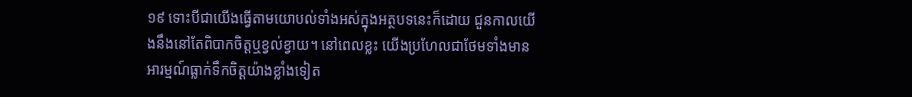១៩ ទោះបីជាយើងធ្វើតាមយោបល់ទាំងអស់ក្នុងអត្ថបទនេះក៏ដោយ ជួនកាលយើងនឹងនៅតែពិបាកចិត្តឬខ្វល់ខ្វាយ។ នៅពេលខ្លះ យើងប្រហែលជាថែមទាំងមានអារម្មណ៍ធ្លាក់ទឹកចិត្តយ៉ាងខ្លាំងទៀត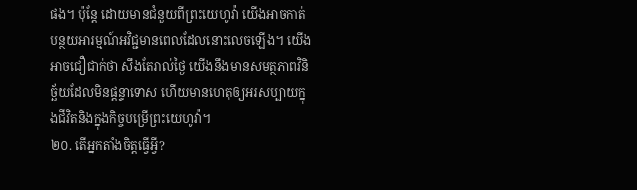ផង។ ប៉ុន្តែ ដោយមានជំនួយពីព្រះយេហូវ៉ា យើងអាចកាត់បន្ថយអារម្មណ៍អវិជ្ជមានពេលដែលនោះលេចឡើង។ យើងអាចជឿជាក់ថា សឹងតែរាល់ថ្ងៃ យើងនឹងមានសមត្ថភាពវិនិច្ឆ័យដែលមិនផ្ដន្ទាទោស ហើយមានហេតុឲ្យអរសប្បាយក្នុងជីវិតនិងក្នុងកិច្ចបម្រើព្រះយេហូវ៉ា។
២០. តើអ្នកតាំងចិត្តធ្វើអ្វី?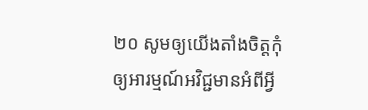២០ សូមឲ្យយើងតាំងចិត្តកុំឲ្យអារម្មណ៍អវិជ្ជមានអំពីអ្វី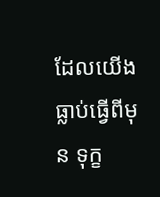ដែលយើងធ្លាប់ធ្វើពីមុន ទុក្ខ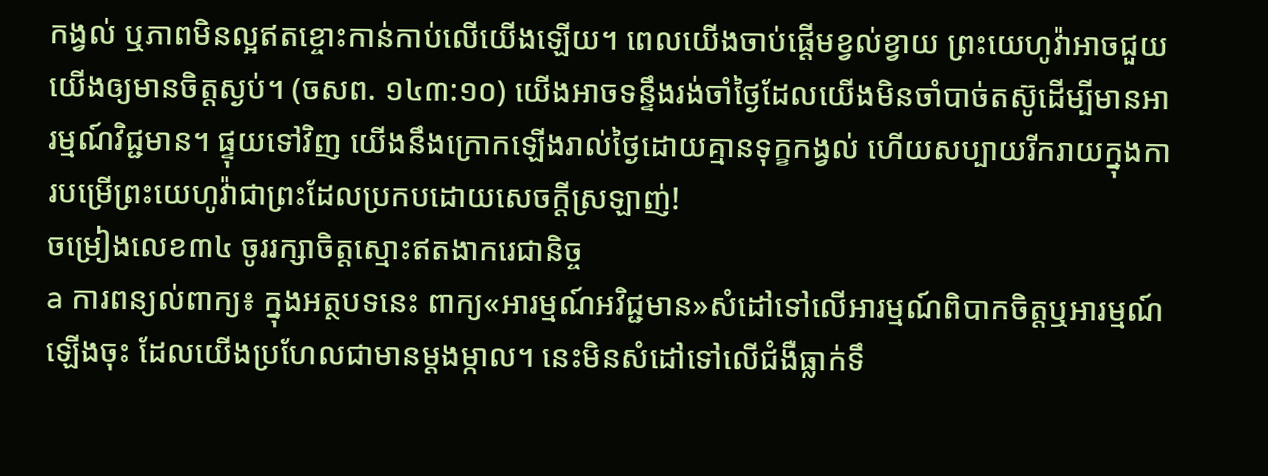កង្វល់ ឬភាពមិនល្អឥតខ្ចោះកាន់កាប់លើយើងឡើយ។ ពេលយើងចាប់ផ្ដើមខ្វល់ខ្វាយ ព្រះយេហូវ៉ាអាចជួយយើងឲ្យមានចិត្តស្ងប់។ (ចសព. ១៤៣:១០) យើងអាចទន្ទឹងរង់ចាំថ្ងៃដែលយើងមិនចាំបាច់តស៊ូដើម្បីមានអារម្មណ៍វិជ្ជមាន។ ផ្ទុយទៅវិញ យើងនឹងក្រោកឡើងរាល់ថ្ងៃដោយគ្មានទុក្ខកង្វល់ ហើយសប្បាយរីករាយក្នុងការបម្រើព្រះយេហូវ៉ាជាព្រះដែលប្រកបដោយសេចក្ដីស្រឡាញ់!
ចម្រៀងលេខ៣៤ ចូររក្សាចិត្តស្មោះឥតងាករេជានិច្ច
a ការពន្យល់ពាក្យ៖ ក្នុងអត្ថបទនេះ ពាក្យ«អារម្មណ៍អវិជ្ជមាន»សំដៅទៅលើអារម្មណ៍ពិបាកចិត្តឬអារម្មណ៍ឡើងចុះ ដែលយើងប្រហែលជាមានម្ដងម្កាល។ នេះមិនសំដៅទៅលើជំងឺធ្លាក់ទឹ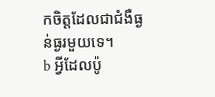កចិត្តដែលជាជំងឺធ្ងន់ធ្ងរមួយទេ។
b អ្វីដែលប៉ូ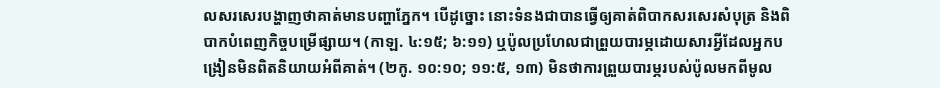លសរសេរបង្ហាញថាគាត់មានបញ្ហាភ្នែក។ បើដូច្នោះ នោះទំនងជាបានធ្វើឲ្យគាត់ពិបាកសរសេរសំបុត្រ និងពិបាកបំពេញកិច្ចបម្រើផ្សាយ។ (កាឡ. ៤:១៥; ៦:១១) ឬប៉ូលប្រហែលជាព្រួយបារម្ភដោយសារអ្វីដែលអ្នកបង្រៀនមិនពិតនិយាយអំពីគាត់។ (២កូ. ១០:១០; ១១:៥, ១៣) មិនថាការព្រួយបារម្ភរបស់ប៉ូលមកពីមូល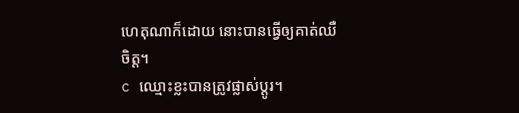ហេតុណាក៏ដោយ នោះបានធ្វើឲ្យគាត់ឈឺចិត្ត។
c ឈ្មោះខ្លះបានត្រូវផ្លាស់ប្ដូរ។